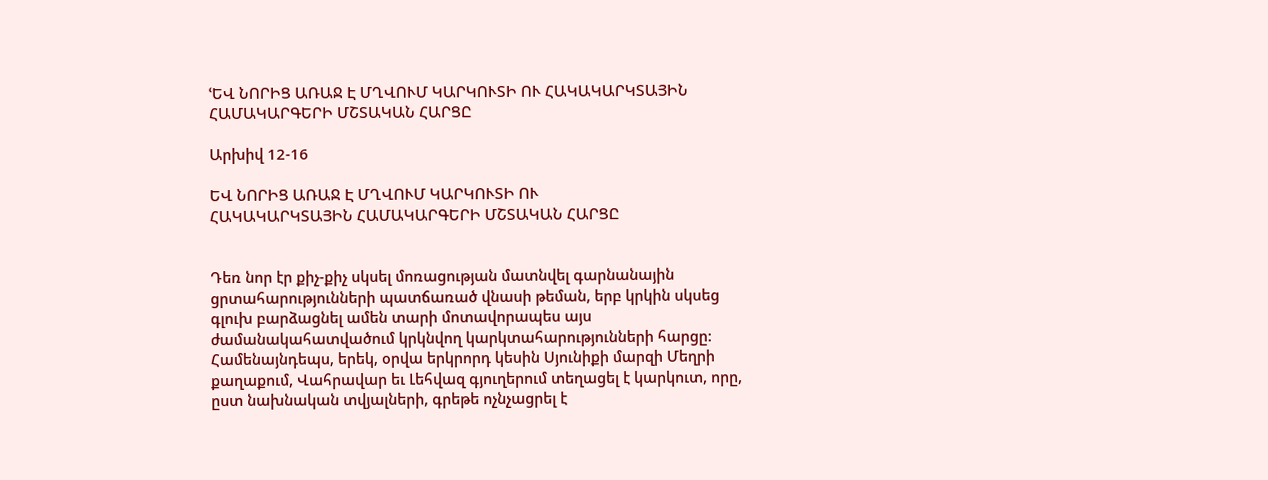ՙԵՎ ՆՈՐԻՑ ԱՌԱՋ Է ՄՂՎՈՒՄ ԿԱՐԿՈՒՏԻ ՈՒ ՀԱԿԱԿԱՐԿՏԱՅԻՆ ՀԱՄԱԿԱՐԳԵՐԻ ՄՇՏԱԿԱՆ ՀԱՐՑԸ

Արխիվ 12-16

ԵՎ ՆՈՐԻՑ ԱՌԱՋ Է ՄՂՎՈՒՄ ԿԱՐԿՈՒՏԻ ՈՒ
ՀԱԿԱԿԱՐԿՏԱՅԻՆ ՀԱՄԱԿԱՐԳԵՐԻ ՄՇՏԱԿԱՆ ՀԱՐՑԸ


Դեռ նոր էր քիչ-քիչ սկսել մոռացության մատնվել գարնանային ցրտահարությունների պատճառած վնասի թեման, երբ կրկին սկսեց գլուխ բարձացնել ամեն տարի մոտավորապես այս ժամանակահատվածում կրկնվող կարկտահարությունների հարցը: Համենայնդեպս, երեկ, օրվա երկրորդ կեսին Սյունիքի մարզի Մեղրի քաղաքում, Վահրավար եւ Լեհվազ գյուղերում տեղացել է կարկուտ, որը, ըստ նախնական տվյալների, գրեթե ոչնչացրել է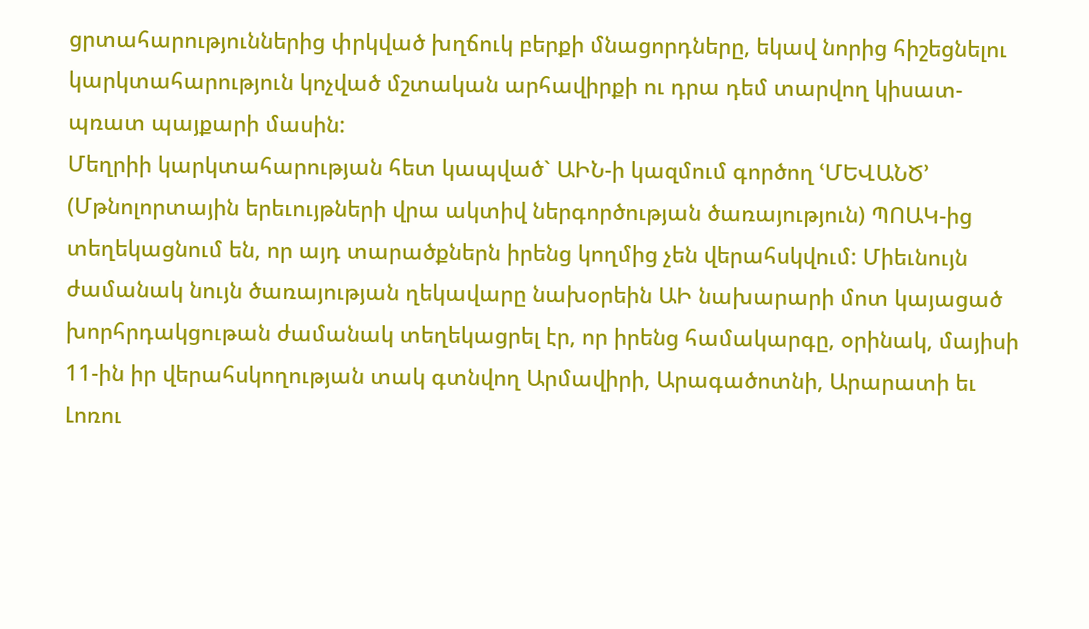ցրտահարություններից փրկված խղճուկ բերքի մնացորդները, եկավ նորից հիշեցնելու կարկտահարություն կոչված մշտական արհավիրքի ու դրա դեմ տարվող կիսատ-պռատ պայքարի մասին:
Մեղրիի կարկտահարության հետ կապված` ԱԻՆ-ի կազմում գործող ՙՄԵՎԱՆԾ՚ (Մթնոլորտային երեւույթների վրա ակտիվ ներգործության ծառայություն) ՊՈԱԿ-ից տեղեկացնում են, որ այդ տարածքներն իրենց կողմից չեն վերահսկվում: Միեւնույն ժամանակ նույն ծառայության ղեկավարը նախօրեին ԱԻ նախարարի մոտ կայացած խորհրդակցութան ժամանակ տեղեկացրել էր, որ իրենց համակարգը, օրինակ, մայիսի 11-ին իր վերահսկողության տակ գտնվող Արմավիրի, Արագածոտնի, Արարատի եւ Լոռու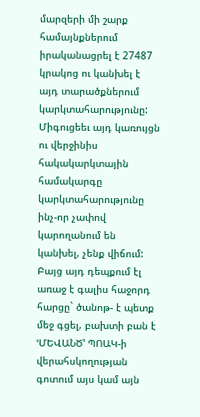մարզերի մի շարք համայնքներում իրականացրել է 27487 կրակոց ու կանխել է այդ տարածքներում կարկտահարությունը: Միգուցեեւ այդ կառույցն ու վերջինիս հակակարկտային համակարգը կարկտահարությունը ինչ-որ չափով կարողանում են կանխել, չենք վիճում: Բայց այդ դեպքում էլ առաջ է գալիս հաջորդ հարցը` ծանոթ- է պետք մեջ գցել, բախտի բան է ՙՄԵՎԱՆԾ՚ ՊՈԱԿ-ի վերահսկողության գոտում այս կամ այն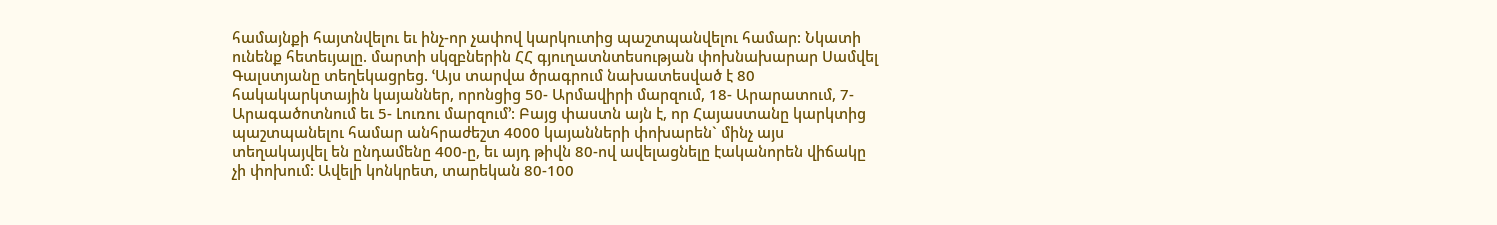համայնքի հայտնվելու եւ ինչ-որ չափով կարկուտից պաշտպանվելու համար: Նկատի ունենք հետեւյալը. մարտի սկզբներին ՀՀ գյուղատնտեսության փոխնախարար Սամվել Գալստյանը տեղեկացրեց. ՙԱյս տարվա ծրագրում նախատեսված է 80 հակակարկտային կայաններ, որոնցից 50- Արմավիրի մարզում, 18- Արարատում, 7- Արագածոտնում եւ 5- Լուռու մարզում՚: Բայց փաստն այն է, որ Հայաստանը կարկտից պաշտպանելու համար անհրաժեշտ 4000 կայանների փոխարեն` մինչ այս տեղակայվել են ընդամենը 400-ը, եւ այդ թիվն 80-ով ավելացնելը էականորեն վիճակը չի փոխում: Ավելի կոնկրետ, տարեկան 80-100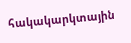հակակարկտային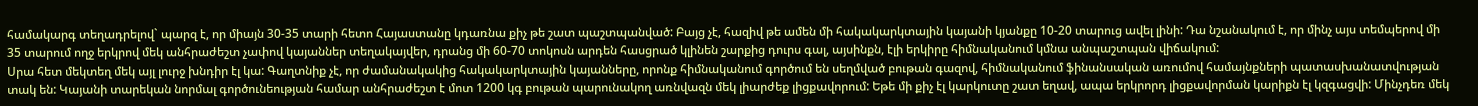համակարգ տեղադրելով` պարզ է, որ միայն 30-35 տարի հետո Հայաստանը կդառնա քիչ թե շատ պաշտպանված: Բայց չէ, հազիվ թե ամեն մի հակակարկտային կայանի կյանքը 10-20 տարուց ավել լինի: Դա նշանակում է, որ մինչ այս տեմպերով մի 35 տարում ողջ երկրով մեկ անհրաժեշտ չափով կայաններ տեղակայվեր, դրանց մի 60-70 տոկոսն արդեն հասցրած կլինեն շարքից դուրս գալ, այսինքն, էլի երկիրը հիմնականում կմնա անպաշտպան վիճակում:
Սրա հետ մեկտեղ մեկ այլ լուրջ խնդիր էլ կա: Գաղտնիք չէ, որ ժամանակակից հակակարկտային կայանները, որոնք հիմնականում գործում են սեղմված բութան գազով, հիմնականում ֆինանսական առումով համայնքների պատասխանատվության տակ են: Կայանի տարեկան նորմալ գործունեության համար անհրաժեշտ է մոտ 1200 կգ բութան պարունակող առնվազն մեկ լիարժեք լիցքավորում: Եթե մի քիչ էլ կարկուտը շատ եղավ, ապա երկրորդ լիցքավորման կարիքն էլ կզգացվի: Մինչդեռ մեկ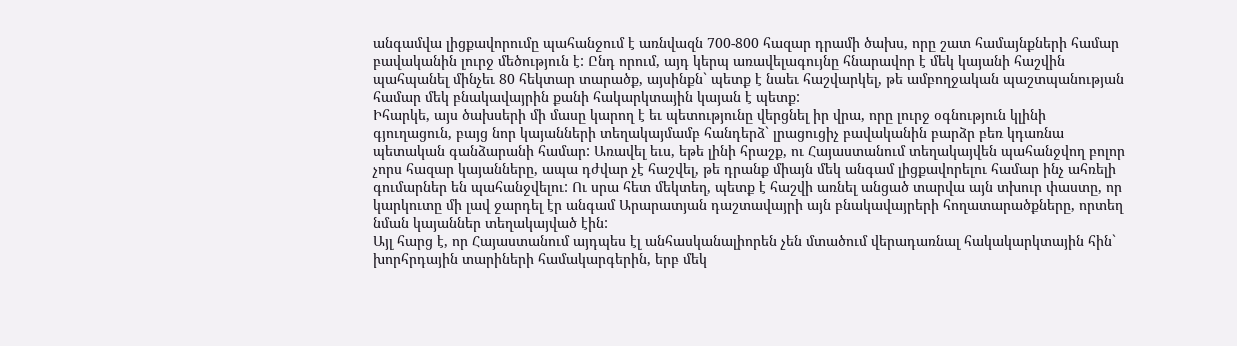անգամվա լիցքավորումը պահանջում է առնվազն 700-800 հազար դրամի ծախս, որը շատ համայնքների համար բավականին լուրջ մեծություն է: Ընդ որում, այդ կերպ առավելագույնը հնարավոր է մեկ կայանի հաշվին պահպանել մինչեւ 80 հեկտար տարածք, այսինքն` պետք է նաեւ հաշվարկել, թե ամբողջական պաշտպանության համար մեկ բնակավայրին քանի հակարկտային կայան է պետք:
Իհարկե, այս ծախսերի մի մասը կարող է եւ պետությունը վերցնել իր վրա, որը լուրջ օգնություն կլինի գյուղացուն, բայց նոր կայանների տեղակայմամբ հանդերձ` լրացուցիչ բավականին բարձր բեռ կդառնա պետական գանձարանի համար: Առավել եւս, եթե լինի հրաշք, ու Հայաստանում տեղակայվեն պահանջվող բոլոր չորս հազար կայանները, ապա դժվար չէ հաշվել, թե դրանք միայն մեկ անգամ լիցքավորելու համար ինչ ահռելի գումարներ են պահանջվելու: Ու սրա հետ մեկտեղ, պետք է հաշվի առնել անցած տարվա այն տխուր փաստը, որ կարկուտը մի լավ ջարդել էր անգամ Արարատյան դաշտավայրի այն բնակավայրերի հողատարածքները, որտեղ նման կայաններ տեղակայված էին:
Այլ հարց է, որ Հայաստանում այդպես էլ անհասկանալիորեն չեն մտածում վերադառնալ հակակարկտային հին` խորհրդային տարիների համակարգերին, երբ մեկ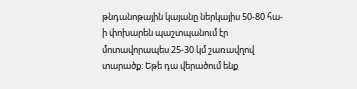թնդանոթային կայանը ներկայիս 50-80 հա-ի փոխարեն պաշտպանում էր մոտավորապես 25-30 կմ շառավղով տարածք: Եթե դա վերածում ենք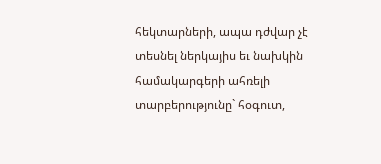հեկտարների, ապա դժվար չէ տեսնել ներկայիս եւ նախկին համակարգերի ահռելի տարբերությունը` հօգուտ,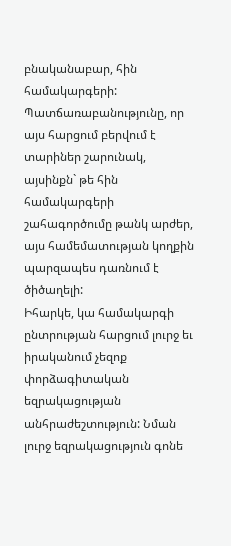բնականաբար, հին համակարգերի: Պատճառաբանությունը, որ այս հարցում բերվում է տարիներ շարունակ, այսինքն` թե հին համակարգերի շահագործումը թանկ արժեր, այս համեմատության կողքին պարզապես դառնում է ծիծաղելի:
Իհարկե, կա համակարգի ընտրության հարցում լուրջ եւ իրականում չեզոք փորձագիտական եզրակացության անհրաժեշտություն: Նման լուրջ եզրակացություն գոնե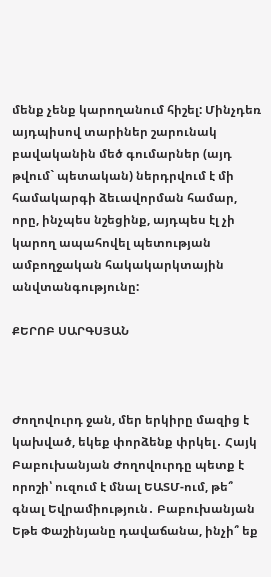մենք չենք կարողանում հիշել: Մինչդեռ այդպիսով տարիներ շարունակ բավականին մեծ գումարներ (այդ թվում` պետական) ներդրվում է մի համակարգի ձեւավորման համար, որը, ինչպես նշեցինք, այդպես էլ չի կարող ապահովել պետության ամբողջական հակակարկտային անվտանգությունը:

ՔԵՐՈԲ ՍԱՐԳՍՅԱՆ



Ժողովուրդ ջան, մեր երկիրը մազից է կախված, եկեք փորձենք փրկել․ Հայկ Բաբուխանյան Ժողովուրդը պետք է որոշի՝ ուզում է մնալ ԵԱՏՄ-ում, թե՞ գնալ Եվրամիություն․ Բաբուխանյան Եթե Փաշինյանը դավաճանա, ինչի՞ եք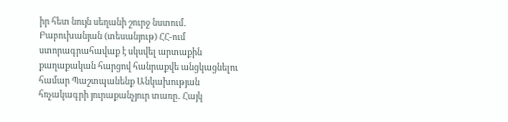իր հետ նույն սեղանի շուրջ նստում․ Բաբուխանյան (տեսանյութ) ՀՀ-ում ստորագրահավաք է սկսվել արտաքին քաղաքական հարցով հանրաքվե անցկացնելու համար Պաշտպանենք Անկախության հռչակագրի յուրաքանչյուր տառը․ Հայկ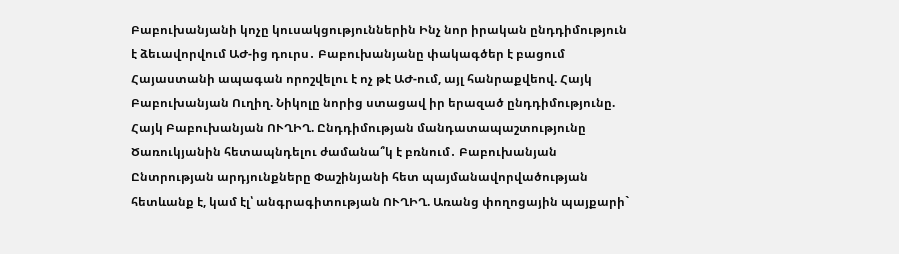Բաբուխանյանի կոչը կուսակցություններին Ինչ նոր իրական ընդդիմություն է ձեւավորվում ԱԺ-ից դուրս․ Բաբուխանյանը փակագծեր է բացում Հայաստանի ապագան որոշվելու է ոչ թէ ԱԺ-ում, այլ հանրաքվեով. Հայկ Բաբուխանյան Ուղիղ. Նիկոլը նորից ստացավ իր երազած ընդդիմությունը. Հայկ Բաբուխանյան ՈՒՂԻՂ. Ընդդիմության մանդատապաշտությունը Ծառուկյանին հետապնդելու ժամանա՞կ է բռնում․ Բաբուխանյան Ընտրության արդյունքները Փաշինյանի հետ պայմանավորվածության հետևանք է, կամ էլ՝ անգրագիտության ՈՒՂԻՂ. Առանց փողոցային պայքարի`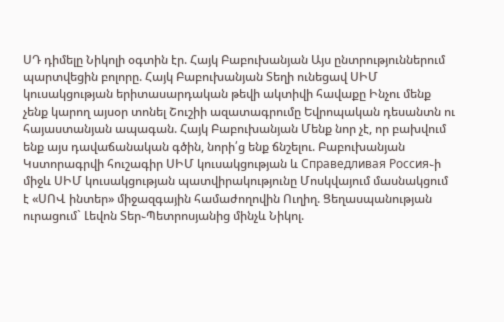ՍԴ դիմելը Նիկոլի օգտին էր. Հայկ Բաբուխանյան Այս ընտրություններում պարտվեցին բոլորը. Հայկ Բաբուխանյան Տեղի ունեցավ ՍԻՄ կուսակցության երիտասարդական թեվի ակտիվի հավաքը Ինչու մենք չենք կարող այսօր տոնել Շուշիի ազատագրումը Եվրոպական դեսանտն ու հայաստանյան ապագան. Հայկ Բաբուխանյան Մենք նոր չէ, որ բախվում ենք այս դավաճանական գծին, նորի՛ց ենք ճնշելու. Բաբուխանյան Կստորագրվի հուշագիր ՍԻՄ կուսակցության և Справедливая Россия֊ի միջև ՍԻՄ կուսակցության պատվիրակությունը Մոսկվայում մասնակցում է «ՍՈՎ ինտեր» միջազգային համաժողովին Ուղիղ. Ցեղասպանության ուրացում` Լեվոն Տեր֊Պետրոսյանից մինչև Նիկոլ.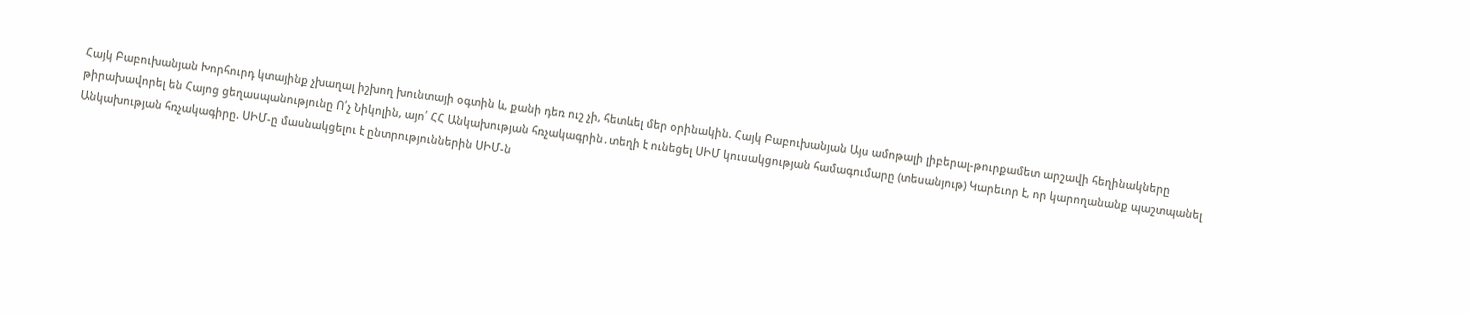Հայկ Բաբուխանյան Խորհուրդ կտայինք չխաղալ իշխող խունտայի օգտին և, քանի դեռ ուշ չի, հետևել մեր օրինակին. Հայկ Բաբուխանյան Այս ամոթալի լիբերալ-թուրքամետ արշավի հեղինակները թիրախավորել են Հայոց ցեղասպանությունը Ո՛չ Նիկոլին, այո՛ ՀՀ Անկախության հռչակագրին․տեղի է ունեցել ՍԻՄ կուսակցության համագումարը (տեսանյութ) Կարեւոր է, որ կարողանանք պաշտպանել Անկախության հռչակագիրը. ՍԻՄ-ը մասնակցելու է ընտրություններին ՍԻՄ-ն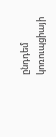ընդդեմ կոռուպցիայի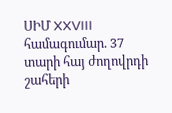ՍԻՄ XXVIII համագումար. 37 տարի հայ ժողովրդի շահերի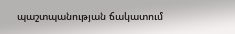պաշտպանության ճակատում